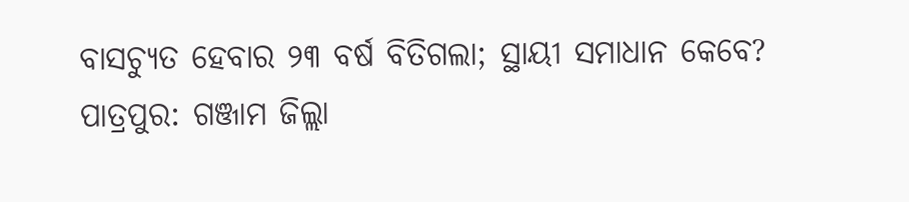ବାସଚ୍ୟୁତ ହେବାର ୨୩ ବର୍ଷ ବିତିଗଲା; ସ୍ଥାୟୀ ସମାଧାନ କେବେ?
ପାତ୍ରପୁର: ଗଞ୍ଜାମ ଜିଲ୍ଲା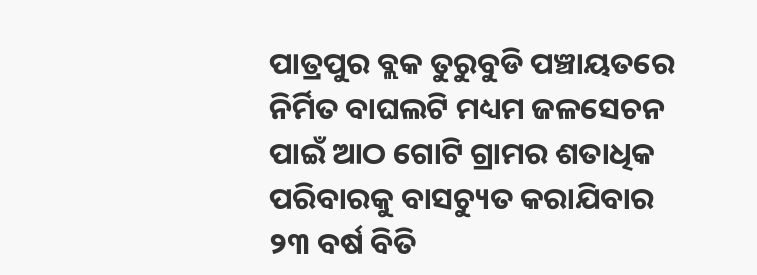ପାତ୍ରପୁର ବ୍ଲକ ତୁରୁବୁଡି ପଞ୍ଚାୟତରେ ନିର୍ମିତ ବାଘଲଟି ମଧ୍ୟମ ଜଳସେଚନ ପାଇଁ ଆଠ ଗୋଟି ଗ୍ରାମର ଶତାଧିକ ପରିବାରକୁ ବାସଚ୍ୟୁତ କରାଯିବାର ୨୩ ବର୍ଷ ବିତି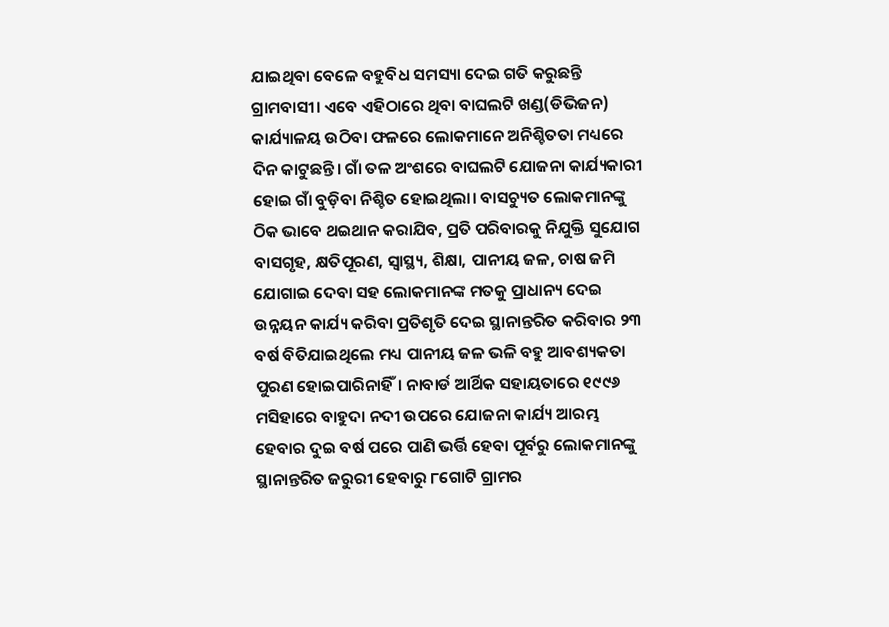ଯାଇଥିବା ବେଳେ ବହୁବିଧ ସମସ୍ୟା ଦେଇ ଗତି କରୁଛନ୍ତି ଗ୍ରାମବାସୀ। ଏବେ ଏହିଠାରେ ଥିବା ବାଘଲଟି ଖଣ୍ଡ(ଡିଭିଜନ) କାର୍ଯ୍ୟାଳୟ ଉଠିବା ଫଳରେ ଲୋକମାନେ ଅନିଶ୍ଚିତତା ମଧ୍ୟରେ ଦିନ କାଟୁଛନ୍ତି। ଗାଁ ତଳ ଅଂଶରେ ବାଘଲଟି ଯୋଜନା କାର୍ଯ୍ୟକାରୀ ହୋଇ ଗାଁ ବୁଡ଼ିବା ନିଶ୍ଚିତ ହୋଇଥିଲା। ବାସଚ୍ୟୁତ ଲୋକମାନଙ୍କୁ ଠିକ ଭାବେ ଥଇଥାନ କରାଯିବ, ପ୍ରତି ପରିବାରକୁ ନିଯୁକ୍ତି ସୁଯୋଗ ବାସଗୃହ, କ୍ଷତିପୂରଣ, ସ୍ୱାସ୍ଥ୍ୟ, ଶିକ୍ଷା, ପାନୀୟ ଜଳ, ଚାଷ ଜମି ଯୋଗାଇ ଦେବା ସହ ଲୋକମାନଙ୍କ ମତକୁ ପ୍ରାଧାନ୍ୟ ଦେଇ ଉନ୍ନୟନ କାର୍ଯ୍ୟ କରିବା ପ୍ରତିଶୃତି ଦେଇ ସ୍ଥାନାନ୍ତରିତ କରିବାର ୨୩ ବର୍ଷ ବିତିଯାଇଥିଲେ ମଧ୍ୟ ପାନୀୟ ଜଳ ଭଳି ବହୁ ଆବଶ୍ୟକତା ପୁରଣ ହୋଇପାରିନାହିଁ। ନାବାର୍ଡ ଆର୍ଥିକ ସହାୟତାରେ ୧୯୯୬ ମସିହାରେ ବାହୁଦା ନଦୀ ଉପରେ ଯୋଜନା କାର୍ଯ୍ୟ ଆରମ୍ଭ ହେବାର ଦୁଇ ବର୍ଷ ପରେ ପାଣି ଭର୍ତ୍ତି ହେବା ପୂର୍ବରୁ ଲୋକମାନଙ୍କୁ ସ୍ଥାନାନ୍ତରିତ ଜରୁରୀ ହେବାରୁ ୮ଗୋଟି ଗ୍ରାମର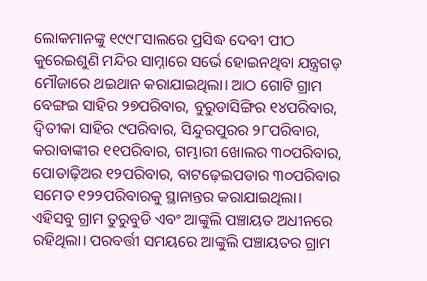ଲୋକମାନଙ୍କୁ ୧୯୯୮ସାଲରେ ପ୍ରସିଦ୍ଧ ଦେବୀ ପୀଠ କୁରେଇଶୁଣି ମନ୍ଦିର ସାମ୍ନାରେ ସର୍ଭେ ହୋଇନଥିବା ଯନ୍ତ୍ରଗଡ଼ ମୌଜାରେ ଥଇଥାନ କରାଯାଇଥିଲା। ଆଠ ଗୋଟି ଗ୍ରାମ ବେଙ୍ଗଇ ସାହିର ୨୭ପରିବାର, ବୁରୁଡାସିଙ୍ଗିର ୧୪ପରିବାର, ଦ୍ୱିତୀକା ସାହିର ୯ପରିବାର, ସିନ୍ଦୁରପୁରର ୨୮ପରିବାର, କରାବାଙ୍କୀର ୧୧ପରିବାର, ଗମ୍ଭାରୀ ଖୋଲର ୩୦ପରିବାର, ପୋଡାଢ଼ିଅର ୧୨ପରିବାର, ବାଟଢ଼େଇପଡାର ୩୦ପରିବାର ସମେତ ୧୨୨ପରିବାରକୁ ସ୍ଥାନାନ୍ତର କରାଯାଇଥିଲା। ଏହିସବୁ ଗ୍ରାମ ତୁରୁବୁଡି ଏବଂ ଆଙ୍କୁଲି ପଞ୍ଚାୟତ ଅଧୀନରେ ରହିଥିଲା। ପରବର୍ତ୍ତୀ ସମୟରେ ଆଙ୍କୁଲି ପଞ୍ଚାୟତର ଗ୍ରାମ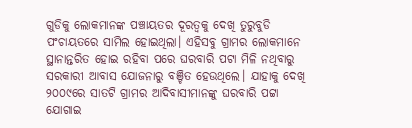ଗୁଡିକୁ ଲୋକମାନଙ୍କ ପଞ୍ଚାୟତର ଦୂରତ୍ୱକୁ ଦେଖି ତୁରୁବୁଡି ପଂଚାୟତରେ ସାମିଲ ହୋଇଥିଲା। ଏହିସବୁ ଗ୍ରାମର ଲୋକମାନେ ସ୍ଥାନାନ୍ତରିତ ହୋଇ ରହିବା ପରେ ଘରବାରି ପଟା ମିଳି ନଥିବାରୁ ସରକାରୀ ଆବାସ ଯୋଜନାରୁ ବଞ୍ଚିତ ହେଉଥିଲେ। ଯାହାକୁ ଦେଖି ୨୦୦୯ରେ ସାତଟି ଗ୍ରାମର ଆଦିବାସୀମାନଙ୍କୁ ଘରବାରି ପଟ୍ଟା ଯୋଗାଇ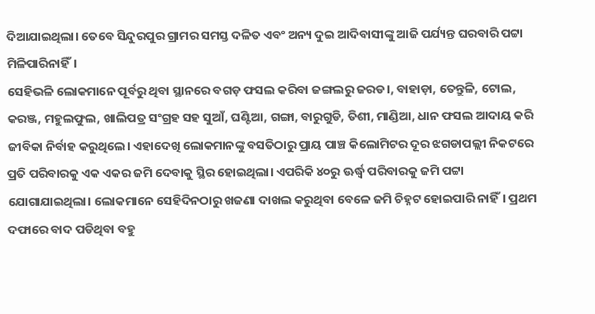ଦିଆଯାଇଥିଲା। ତେବେ ସିନ୍ଦୁରପୁର ଗ୍ରାମର ସମସ୍ତ ଦଳିତ ଏବଂ ଅନ୍ୟ ଦୁଇ ଆଦିବାସୀଙ୍କୁ ଆଜି ପର୍ଯ୍ୟନ୍ତ ଘରବାରି ପଟ୍ଟା ମିଳିପାରିନାହିଁ।
ସେହିଭଳି ଲୋକମାନେ ପୂର୍ବରୁ ଥିବା ସ୍ଥାନରେ ବଗଡ଼ ଫସଲ କରିବା ଜଙ୍ଗଲରୁ ଜରଡ।, ବାହାଡ଼ା, ତେନ୍ତୁଳି, ଟୋଲ, କରଞ୍ଜ, ମହୁଲଫୁଲ, ଖାଲିପତ୍ର ସଂଗ୍ରହ ସହ ସୁଆଁ, ଘଣ୍ଟିଆ, ଗଙ୍ଗା, ବାରୁଗୁଡି, ତିଶୀ, ମାଣ୍ଡିଆ, ଧାନ ଫସଲ ଆଦାୟ କରି ଜୀବିକା ନିର୍ବାହ କରୁଥିଲେ। ଏହାଦେଖି ଲୋକମାନଙ୍କୁ ବସତିଠାରୁ ପ୍ରାୟ ପାଞ୍ଚ କିଲୋମିଟର ଦୂର ଝଗଡାପଲ୍ଲୀ ନିକଟରେ ପ୍ରତି ପରିବାରକୁ ଏକ ଏକର ଜମି ଦେବାକୁ ସ୍ଥିର ହୋଇଥିଲା। ଏପରିକି ୪୦ରୁ ଊର୍ଦ୍ଧ୍ବ ପରିବାରକୁ ଜମି ପଟ୍ଟା ଯୋଗାଯାଇଥିଲା। ଲୋକମାନେ ସେହିଦିନଠାରୁ ଖଜଣା ଦାଖଲ କରୁଥିବା ବେଳେ ଜମି ଚିହ୍ନଟ ହୋଇପାରି ନାହିଁ। ପ୍ରଥମ ଦଫାରେ ବାଦ ପଡିଥିବା ବହୁ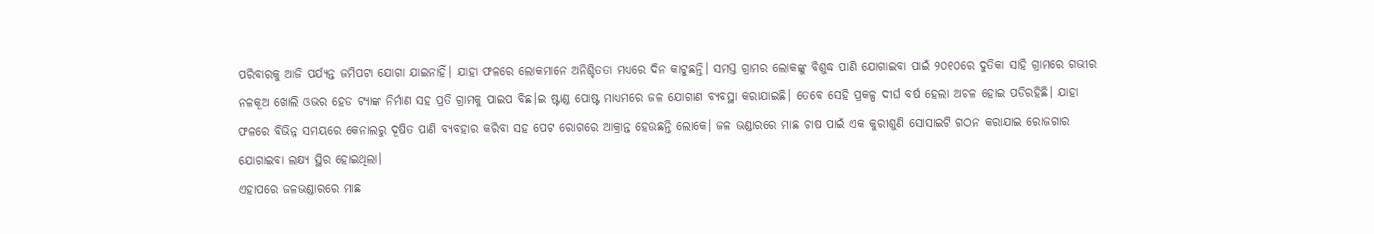ପରିବାରକୁ ଆଜି ପର୍ଯ୍ୟନ୍ତ ଜମିପଟା ଯୋଗା ଯାଇନାହିଁ। ଯାହା ଫଳରେ ଲୋକମାନେ ଅନିଶ୍ଚିତତା ମଧ୍ୟରେ ଦିନ କାଟୁଛନ୍ତି। ସମସ୍ତ ଗ୍ରାମର ଲୋକଙ୍କୁ ବିଶୁଦ୍ଧ ପାଣି ଯୋଗାଇବା ପାଇଁ ୨୦୧୦ରେ ଦୁତିକା ସାହି ଗ୍ରାମରେ ଗଭୀର ନଳକୂଅ ଖୋଲି ଓଭର ହେଡ ଟ୍ୟାଙ୍କ ନିର୍ମାଣ ସହ ପ୍ରତି ଗ୍ରାମକୁ ପାଇପ ବିଛ।ଇ ଷ୍ଟାଣ୍ଡ ପୋଷ୍ଟ ମାଧ୍ୟମରେ ଜଳ ଯୋଗାଣ ବ୍ୟବସ୍ଥା କରାଯାଇଛି। ତେବେ ସେହି ପ୍ରକଳ୍ପ ଦୀର୍ଘ ବର୍ଷ ହେଲା ଅଚଳ ହୋଇ ପଡିରହିଛି। ଯାହା ଫଳରେ ବିଭିନ୍ନ ସମୟରେ କେନାଲରୁ ଦୂଷିତ ପାଣି ବ୍ୟବହାର କରିବା ସହ ପେଟ ରୋଗରେ ଆକ୍ରାନ୍ତ ହେଉଛନ୍ତି ଲୋକେ। ଜଳ ଭଣ୍ଡାରରେ ମାଛ ଚାଷ ପାଇଁ ଏକ କୁରୀଶୁଣି ସୋସାଇଟି ଗଠନ କରାଯାଇ ରୋଜଗାର ଯୋଗାଇବା ଲକ୍ଷ୍ୟ ସ୍ଥିର ହୋଇଥିଲା।
ଏହାପରେ ଜଳଭଣ୍ଡାରରେ ମାଛ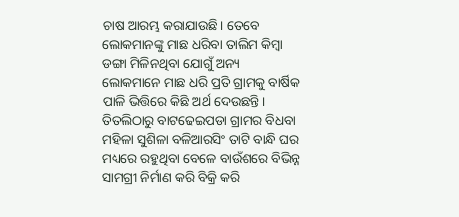ଚାଷ ଆରମ୍ଭ କରାଯାଉଛି। ତେବେ ଲୋକମାନଙ୍କୁ ମାଛ ଧରିବା ତାଲିମ କିମ୍ବା ଡଙ୍ଗା ମିଳିନଥିବା ଯୋଗୁଁ ଅନ୍ୟ ଲୋକମାନେ ମାଛ ଧରି ପ୍ରତି ଗ୍ରାମକୁ ବାର୍ଷିକ ପାଳି ଭିତ୍ତିରେ କିଛି ଅର୍ଥ ଦେଉଛନ୍ତି। ତିତଲିଠାରୁ ବାଟଢେଇପଡା ଗ୍ରାମର ବିଧବା ମହିଳା ସୁଶିଳା ବଳିଆରସିଂ ତାଟି ବାନ୍ଧି ଘର ମଧ୍ୟରେ ରହୁଥିବା ବେଳେ ବାଉଁଶରେ ବିଭିନ୍ନ ସାମଗ୍ରୀ ନିର୍ମାଣ କରି ବିକ୍ରି କରି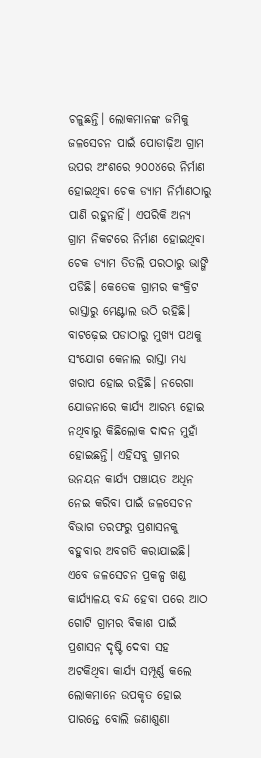ଚଳୁଛନ୍ତି। ଲୋକମାନଙ୍କ ଜମିକୁ ଜଳସେଚନ ପାଇଁ ପୋଡାଢ଼ିଅ ଗ୍ରାମ ଉପର ଅଂଶରେ ୨୦୦୪ରେ ନିର୍ମାଣ ହୋଇଥିବା ଚେକ ଡ୍ୟାମ ନିର୍ମାଣଠାରୁ ପାଣି ରହୁନାହିଁ। ଏପରିକି ଅନ୍ୟ ଗ୍ରାମ ନିକଟରେ ନିର୍ମାଣ ହୋଇଥିବା ଚେକ ଡ୍ୟାମ ତିତଲି ପରଠାରୁ ଭାଙ୍ଗି ପଡିଛି। କେତେକ ଗ୍ରାମର କଂକ୍ରିଟ ରାସ୍ତାରୁ ମେଣ୍ଟାଲ ଉଠି ରହିଛି। ବାଟଢ଼େଇ ପଡାଠାରୁ ମୁଖ୍ୟ ପଥକୁ ସଂଯୋଗ କେନାଲ ରାସ୍ତା ମଧ୍ୟ ଖରାପ ହୋଇ ରହିଛି। ନରେଗା ଯୋଜନାରେ କାର୍ଯ୍ୟ ଆରମ୍ଭ ହୋଇ ନଥିବାରୁ କିଛିଲୋକ ଦାଦନ ମୁହାଁ ହୋଇଛନ୍ତି। ଏହିସବୁ ଗ୍ରାମର ଉନୟନ କାର୍ଯ୍ୟ ପଞ୍ଚାୟତ ଅଧିନ ନେଇ କରିବା ପାଇଁ ଜଳସେଚନ ବିଭାଗ ତରଫରୁ ପ୍ରଶାସନକୁ ବହୁବାର ଅବଗତି କରାଯାଇଛି। ଏବେ ଜଳସେଚନ ପ୍ରକଳ୍ପ ଖଣ୍ଡ କାର୍ଯ୍ୟାଳୟ ବନ୍ଦ ହେବା ପରେ ଆଠ ଗୋଟି ଗ୍ରାମର ବିକାଶ ପାଇଁ ପ୍ରଶାସନ ଦୃଷ୍ଟି ଦେବା ସହ ଅଟକିଥିବା କାର୍ଯ୍ୟ ସମ୍ପୂର୍ଣ୍ଣ କଲେ ଲୋକମାନେ ଉପକୃତ ହୋଇ ପାରନ୍ତେ ବୋଲି ଜଣାଶୁଣା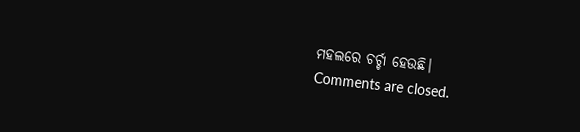ମହଲରେ ଚର୍ଚ୍ଚା ହେଉଛି।
Comments are closed.